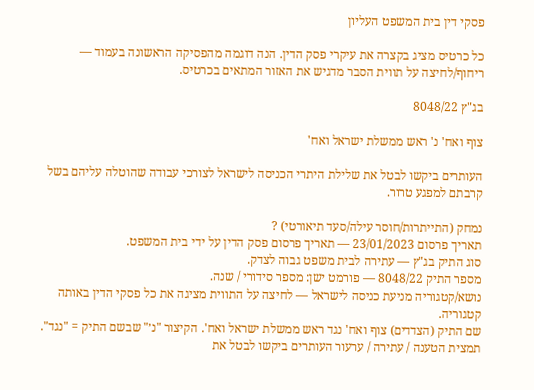פסקי דין בית המשפט העליון

כל כרטיס מציג בקצרה את עיקרי פסק הדין. הנה דוגמה מהפסיקה הראשונה בעמוד — ריחוף/לחיצה על תווית הסבר מדגיש את האזור המתאים בכרטיס.

בג"ץ 8048/22

צוף ואח' נ' ראש ממשלת ישראל ואח'

העותרים ביקשו לבטל את שלילת היתרי הכניסה לישראל לצורכי עבודה שהוטלה עליהם בשל קרבתם למפגע טרור.

נמחק (התייתרות/חוסר עילה/סעד תיאורטי) ?
תאריך פרסום 23/01/2023 — תאריך פרסום פסק הדין על ידי בית המשפט.
סוג התיק בג"ץ — עתירה לבית משפט גבוה לצדק.
מספר התיק 8048/22 — פורמט ישן: מספר סידורי / שנה.
נושא/קטגוריה מניעת כניסה לישראל — לחיצה על התווית מציגה את כל פסקי הדין באותה קטגוריה.
שם התיק (הצדדים) צוף ואח' נגד ראש ממשלת ישראל ואח'. הקיצור "נ׳" שבשם התיק = "נגד".
תמצית הטענה / עתירה / ערעור העותרים ביקשו לבטל את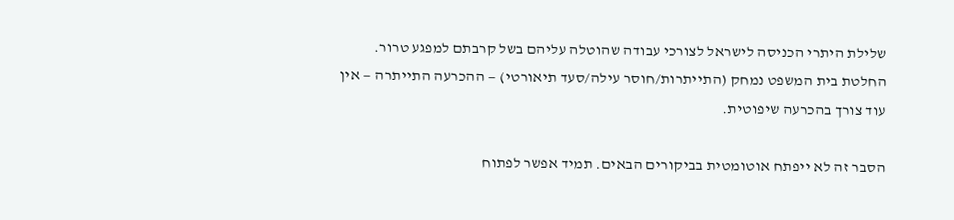שלילת היתרי הכניסה לישראל לצורכי עבודה שהוטלה עליהם בשל קרבתם למפגע טרור.
החלטת בית המשפט נמחק (התייתרות/חוסר עילה/סעד תיאורטי) — ההכרעה התייתרה — אין עוד צורך בהכרעה שיפוטית.

הסבר זה לא ייפתח אוטומטית בביקורים הבאים. תמיד אפשר לפתוח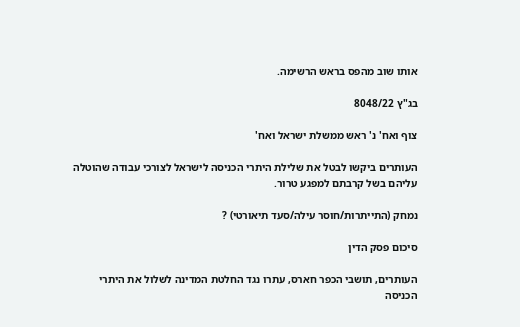אותו שוב מהפס בראש הרשימה.

בג"ץ 8048/22

צוף ואח' נ' ראש ממשלת ישראל ואח'

העותרים ביקשו לבטל את שלילת היתרי הכניסה לישראל לצורכי עבודה שהוטלה עליהם בשל קרבתם למפגע טרור.

נמחק (התייתרות/חוסר עילה/סעד תיאורטי) ?

סיכום פסק הדין

העותרים, תושבי הכפר חארס, עתרו נגד החלטת המדינה לשלול את היתרי הכניסה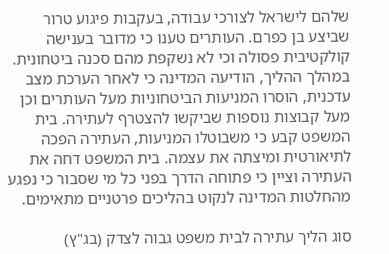שלהם לישראל לצורכי עבודה, בעקבות פיגוע טרור שביצע בן כפרם. העותרים טענו כי מדובר בענישה קולקטיבית פסולה וכי לא נשקפת מהם סכנה ביטחונית. במהלך ההליך, הודיעה המדינה כי לאחר הערכת מצב עדכנית, הוסרו המניעות הביטחוניות מעל העותרים וכן מעל קבוצות נוספות שביקשו להצטרף לעתירה. בית המשפט קבע כי משבוטלו המניעות, העתירה הפכה לתיאורטית ומיצתה את עצמה. בית המשפט דחה את העתירה וציין כי פתוחה הדרך בפני כל מי שסבור כי נפגע מהחלטות המדינה לנקוט בהליכים פרטניים מתאימים.

סוג הליך עתירה לבית משפט גבוה לצדק (בג"ץ)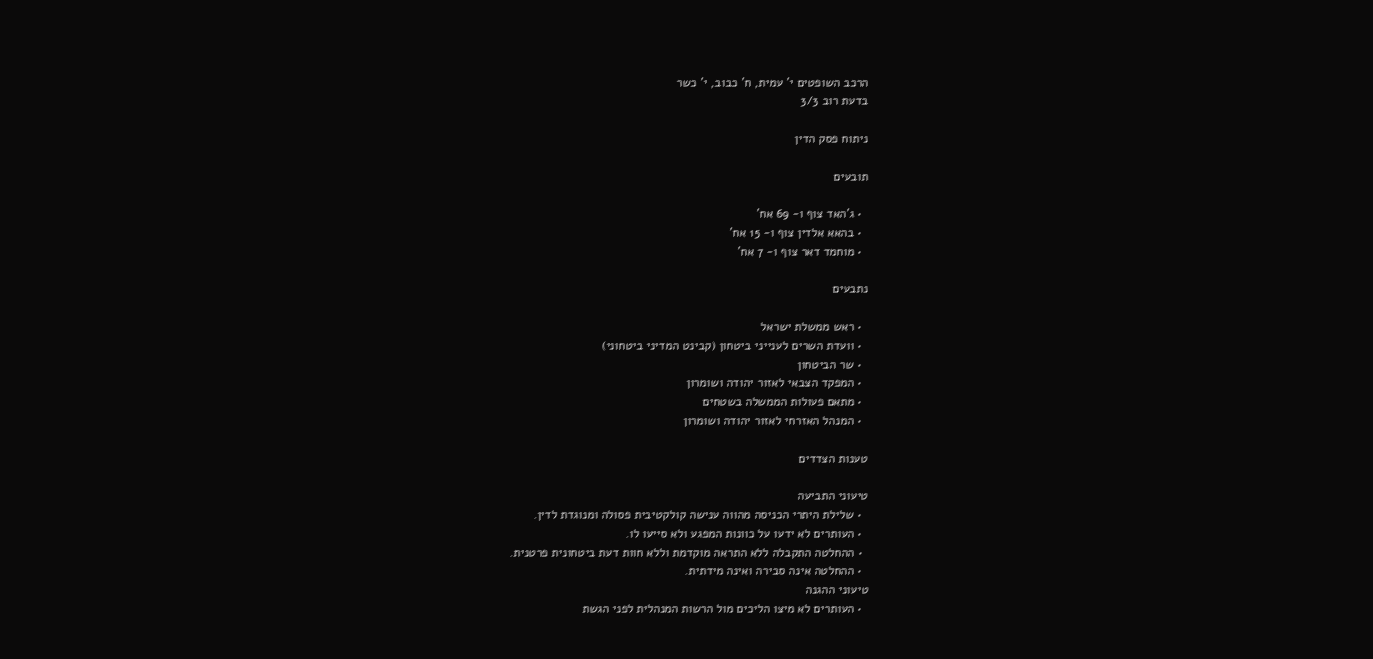הרכב השופטים י' עמית, ח' כבוב, י' כשר
בדעת רוב 3/3

ניתוח פסק הדין

תובעים

  • ג'האד צוף ו- 69 אח'
  • בהאא אלדין צוף ו- 15 אח'
  • מוחמד דאר צוף ו- 7 אח'

נתבעים

  • ראש ממשלת ישראל
  • וועדת השרים לענייני ביטחון (קבינט המדיני ביטחוני)
  • שר הביטחון
  • המפקד הצבאי לאזור יהודה ושומרון
  • מתאם פעולות הממשלה בשטחים
  • המנהל האזרחי לאזור יהודה ושומרון

טענות הצדדים

טיעוני התביעה
  • שלילת היתרי הכניסה מהווה ענישה קולקטיבית פסולה ומנוגדת לדין.
  • העותרים לא ידעו על כוונות המפגע ולא סייעו לו.
  • ההחלטה התקבלה ללא התראה מוקדמת וללא חוות דעת ביטחונית פרטנית.
  • ההחלטה אינה סבירה ואינה מידתית.
טיעוני ההגנה
  • העותרים לא מיצו הליכים מול הרשות המנהלית לפני הגשת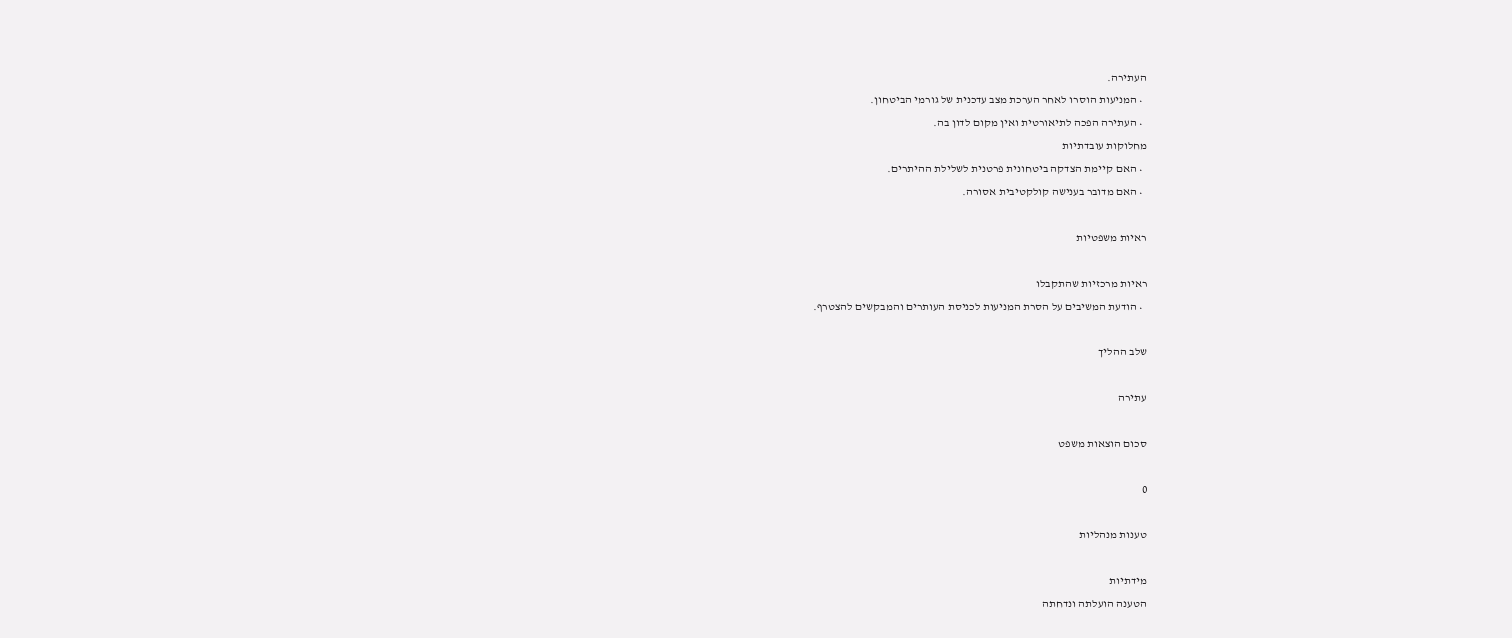העתירה.
  • המניעות הוסרו לאחר הערכת מצב עדכנית של גורמי הביטחון.
  • העתירה הפכה לתיאורטית ואין מקום לדון בה.
מחלוקות עובדתיות
  • האם קיימת הצדקה ביטחונית פרטנית לשלילת ההיתרים.
  • האם מדובר בענישה קולקטיבית אסורה.

ראיות משפטיות

ראיות מרכזיות שהתקבלו
  • הודעת המשיבים על הסרת המניעות לכניסת העותרים והמבקשים להצטרף.

שלב ההליך

עתירה

סכום הוצאות משפט

0

טענות מנהליות

מידתיות
הטענה הועלתה ונדחתה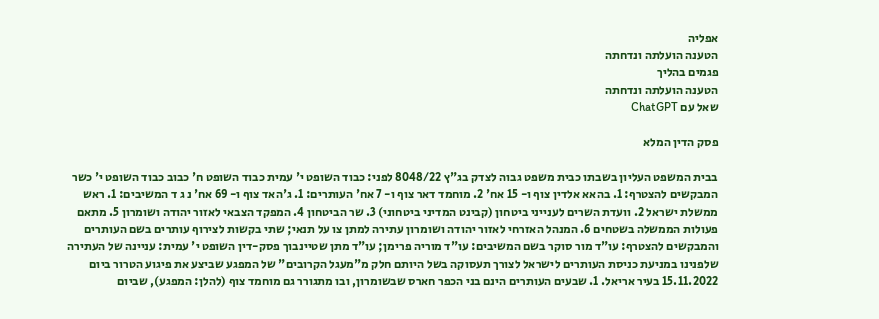אפליה
הטענה הועלתה ונדחתה
פגמים בהליך
הטענה הועלתה ונדחתה
שאל עם ChatGPT

פסק הדין המלא

בבית המשפט העליון בשבתו כבית משפט גבוה לצדק בג"ץ 8048/22 לפני: כבוד השופט י' עמית כבוד השופט ח' כבוב כבוד השופט י' כשר המבקשים להצטרף: 1. בהאא אלדין צוף ו- 15 אח' 2. מוחמד דאר צוף ו- 7 אח' העותרים: 1. ג'האד צוף ו- 69 אח' נ ג ד המשיבים: 1. ראש ממשלת ישראל 2. וועדת השרים לענייני ביטחון (קבינט המדיני ביטחוני) 3. שר הביטחון 4. המפקד הצבאי לאזור יהודה ושומרון 5. מתאם פעולות הממשלה בשטחים 6. המנהל האזרחי לאזור יהודה ושומרון עתירה למתן צו על תנאי; שתי בקשות לצירוף עותרים בשם העותרים והמבקשים להצטרף: עו"ד מור סוקר בשם המשיבים: עו"ד מוריה פרימן; עו"ד מתן שטיינבוך פסק-דין השופט י' עמית: עניינה של העתירה שלפנינו במניעת כניסת העותרים לישראל לצורך תעסוקה בשל היותם חלק מ"מעגל הקרובים" של המפגע שביצע את פיגוע הטרור ביום 15.11.2022 בעיר אריאל. 1. שבעים העותרים הינם בני הכפר חארס שבשומרון, ובו מתגורר גם מוחמד צוף (להלן: המפגע), שביום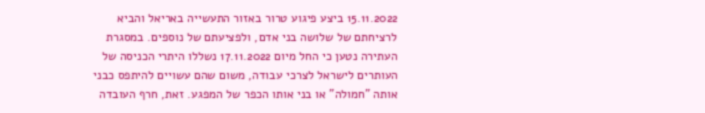15.11.2022 ביצע פיגוע טרור באזור התעשייה באריאל והביא לרציחתם של שלושה בני אדם, ולפציעתם של נוספים. במסגרת העתירה נטען כי החל מיום 17.11.2022 נשללו היתרי הכניסה של העותרים לישראל לצרכי עבודה, משום שהם עשויים להיתפס כבני אותה "חמולה" או בני אותו הכפר של המפגע. זאת, חרף העובדה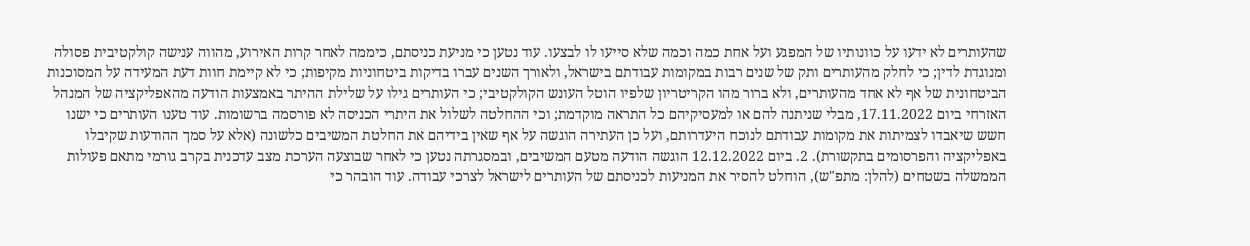שהעותרים לא ידעו על כוונותיו של המפגע ועל אחת כמה וכמה שלא סייעו לו לבצעו. עוד נטען כי מניעת כניסתם, כיממה לאחר קרות האירוע, מהווה ענישה קולקטיבית פסולה ומנוגדת לדין; כי לחלק מהעותרים ותק של שנים רבות במקומות עבודתם בישראל, ולאורך השנים עברו בדיקות ביטחוניות מקיפות; כי לא קיימת חוות דעת המעידה על המסוכנות הביטחונית של אף לא אחד מהעותרים, ולא ברור מהו הקריטריון שלפיו הוטל העונש הקולקטיבי; כי העותרים גילו על שלילת ההיתר באמצעות הודעה מהאפליקציה של המנהל האזרחי ביום 17.11.2022, מבלי שניתנה להם או למעסיקיהם כל התראה מוקדמת; וכי ההחלטה לשלול את היתרי הכניסה לא פורסמה ברשומות. עוד טענו העותרים כי ישנו חשש שיאבדו לצמיתות את מקומות עבודתם לנוכח היעדרותם, ועל כן העתירה הוגשה על אף שאין בידיהם את החלטת המשיבים כלשונה (אלא על סמך ההודעות שקיבלו באפליקציה והפרסומים בתקשורת). 2. ביום 12.12.2022 הוגשה הודעה מטעם המשיבים, ובמסגרתה נטען כי לאחר שבוצעה הערכת מצב עדכנית בקרב גורמי מתאם פעולות הממשלה בשטחים (להלן: מתפ"ש), הוחלט להסיר את המניעות לכניסתם של העותרים לישראל לצרכי עבודה. עוד הובהר כי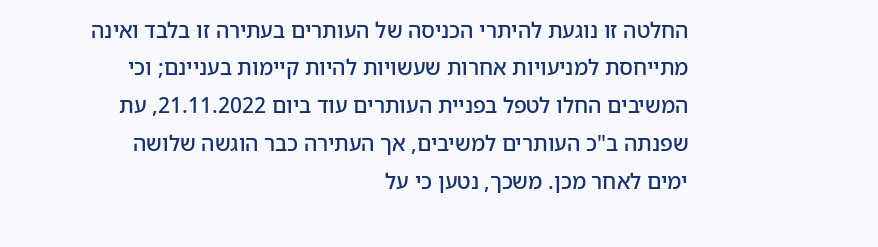החלטה זו נוגעת להיתרי הכניסה של העותרים בעתירה זו בלבד ואינה מתייחסת למניעויות אחרות שעשויות להיות קיימות בעניינם; וכי המשיבים החלו לטפל בפניית העותרים עוד ביום 21.11.2022, עת שפנתה ב"כ העותרים למשיבים, אך העתירה כבר הוגשה שלושה ימים לאחר מכן. משכך, נטען כי על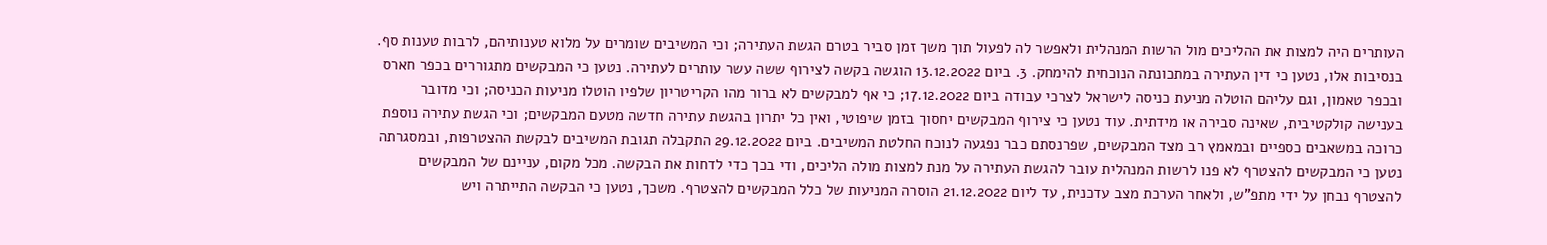העותרים היה למצות את ההליכים מול הרשות המנהלית ולאפשר לה לפעול תוך משך זמן סביר בטרם הגשת העתירה; וכי המשיבים שומרים על מלוא טענותיהם, לרבות טענות סף. בנסיבות אלו, נטען כי דין העתירה במתכונתה הנוכחית להימחק. 3. ביום 13.12.2022 הוגשה בקשה לצירוף ששה עשר עותרים לעתירה. נטען כי המבקשים מתגוררים בכפר חארס ובכפר טאמון, וגם עליהם הוטלה מניעת כניסה לישראל לצרכי עבודה ביום 17.12.2022; כי אף למבקשים לא ברור מהו הקריטריון שלפיו הוטלו מניעות הכניסה; וכי מדובר בענישה קולקטיבית, שאינה סבירה או מידתית. עוד נטען כי צירוף המבקשים יחסוך בזמן שיפוטי, ואין כל יתרון בהגשת עתירה חדשה מטעם המבקשים; וכי הגשת עתירה נוספת כרוכה במשאבים כספיים ובמאמץ רב מצד המבקשים, שפרנסתם כבר נפגעה לנוכח החלטת המשיבים. ביום 29.12.2022 התקבלה תגובת המשיבים לבקשת ההצטרפות, ובמסגרתה נטען כי המבקשים להצטרף לא פנו לרשות המנהלית עובר להגשת העתירה על מנת למצות מולה הליכים, ודי בכך כדי לדחות את הבקשה. מכל מקום, עניינם של המבקשים להצטרף נבחן על ידי מתפ"ש, ולאחר הערכת מצב עדכנית, עד ליום 21.12.2022 הוסרה המניעות של כלל המבקשים להצטרף. משכך, נטען כי הבקשה התייתרה ויש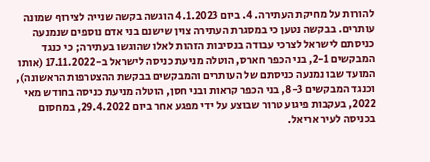להורות על מחיקת העתירה. 4. ביום 4.1.2023 הוגשה בקשה שנייה לצירוף שמונה עותרים. בבקשה נטען כי במסגרת העתירה צוין שישנם בני אדם נוספים שנמנעה כניסתם לישראל לצרכי עבודה בנסיבות הזהות לאלו שהוגשו בעתירה; כי כנגד המבקשים 2-1, בני הכפר חארס, הוטלה מניעת כניסה לישראל ב-17.11.2022 (אותו המועד שבו נמנעה כניסתם של העותרים והמבקשים בבקשת ההצטרפות הראשונה), וכנגד המבקשים 8-3, בני הכפר קראות ובני חסן, הוטלה מניעת כניסה בחודש מאי 2022, בעקבות פיגוע טרור שבוצע על ידי מפגע אחר ביום 29.4.2022, במחסום בכניסה לעיר אריאל.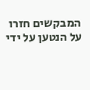המבקשים חזרו על הנטען על ידי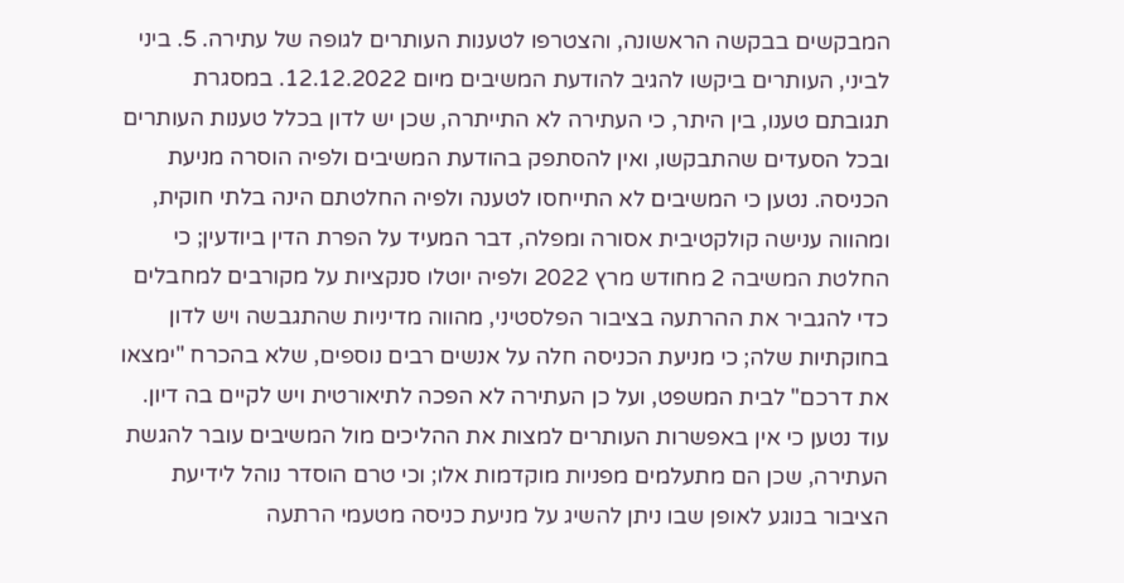המבקשים בבקשה הראשונה, והצטרפו לטענות העותרים לגופה של עתירה. 5. ביני לביני, העותרים ביקשו להגיב להודעת המשיבים מיום 12.12.2022. במסגרת תגובתם טענו, בין היתר, כי העתירה לא התייתרה, שכן יש לדון בכלל טענות העותרים ובכל הסעדים שהתבקשו, ואין להסתפק בהודעת המשיבים ולפיה הוסרה מניעת הכניסה. נטען כי המשיבים לא התייחסו לטענה ולפיה החלטתם הינה בלתי חוקית, ומהווה ענישה קולקטיבית אסורה ומפלה, דבר המעיד על הפרת הדין ביודעין; כי החלטת המשיבה 2 מחודש מרץ 2022 ולפיה יוטלו סנקציות על מקורבים למחבלים כדי להגביר את ההרתעה בציבור הפלסטיני, מהווה מדיניות שהתגבשה ויש לדון בחוקתיות שלה; כי מניעת הכניסה חלה על אנשים רבים נוספים, שלא בהכרח "ימצאו את דרכם" לבית המשפט, ועל כן העתירה לא הפכה לתיאורטית ויש לקיים בה דיון. עוד נטען כי אין באפשרות העותרים למצות את ההליכים מול המשיבים עובר להגשת העתירה, שכן הם מתעלמים מפניות מוקדמות אלו; וכי טרם הוסדר נוהל לידיעת הציבור בנוגע לאופן שבו ניתן להשיג על מניעת כניסה מטעמי הרתעה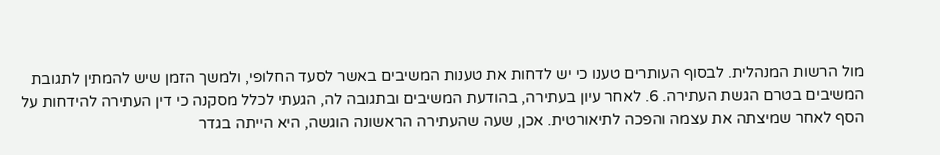מול הרשות המנהלית. לבסוף העותרים טענו כי יש לדחות את טענות המשיבים באשר לסעד החלופי, ולמשך הזמן שיש להמתין לתגובת המשיבים בטרם הגשת העתירה. 6. לאחר עיון בעתירה, בהודעת המשיבים ובתגובה לה, הגעתי לכלל מסקנה כי דין העתירה להידחות על הסף לאחר שמיצתה את עצמה והפכה לתיאורטית. אכן, שעה שהעתירה הראשונה הוגשה, היא הייתה בגדר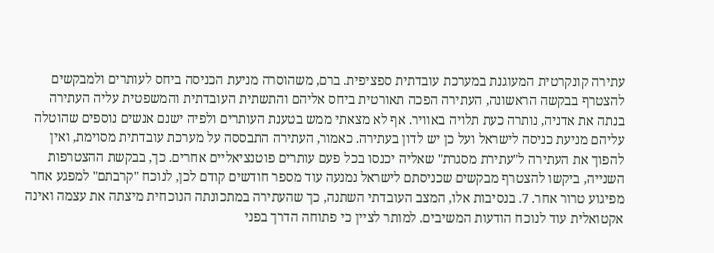עתירה קונקרטית המעוגנת במערכת עובדתית ספציפית. ברם, משהוסרה מניעת הכניסה ביחס לעותרים ולמבקשים להצטרף בבקשה הראשונה, העתירה הפכה תאורטית ביחס אליהם והתשתית העובדתית והמשפטית עליה העתירה בנתה את אדניה, נותרה כעת תלויה באוויר. אף לא מצאתי ממש בטענת העותרים ולפיה ישנם אנשים נוספים שהוטלה עליהם מניעת כניסה לישראל ועל כן יש לדון בעתירה. כאמור, העתירה התבססה על מערכת עובדתית מסוימת, ואין להפוך את העתירה ל"עתירת מסגרת" שאליה יכנסו בכל פעם עותרים פוטנציאליים אחרים. כך, בבקשת ההצטרפות השנייה, ביקשו להצטרף מבקשים שכניסתם לישראל נמנעה עוד מספר חודשים קודם לכן, לנוכח "קרבתם" למפגע אחר מפיגוע טרור אחר. 7. בנסיבות אלו, המצב העובדתי השתנה, כך שהעתירה במתכונתה הנוכחית מיצתה את עצמה ואינה אקטואלית עוד לנוכח הודעות המשיבים. למותר לציין כי פתוחה הדרך בפני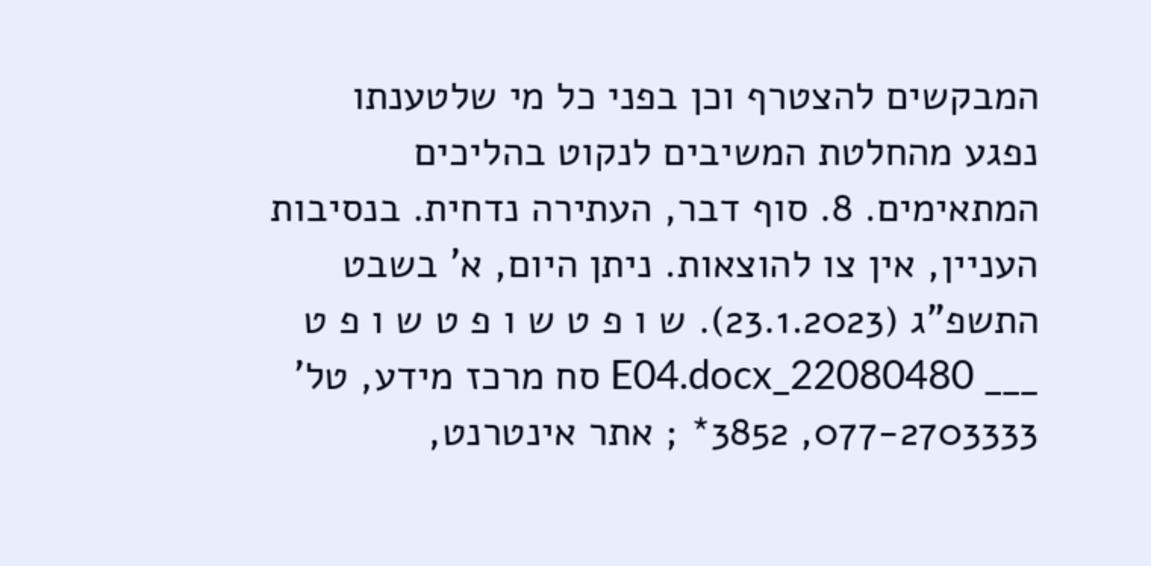המבקשים להצטרף וכן בפני כל מי שלטענתו נפגע מהחלטת המשיבים לנקוט בהליכים המתאימים. 8. סוף דבר, העתירה נדחית. בנסיבות העניין, אין צו להוצאות. ניתן היום, א' בשבט התשפ"ג (23.1.2023). ש ו פ ט ש ו פ ט ש ו פ ט ___ 22080480_E04.docx סח מרכז מידע, טל' 077-2703333, 3852* ; אתר אינטרנט,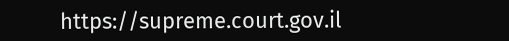https://supreme.court.gov.il